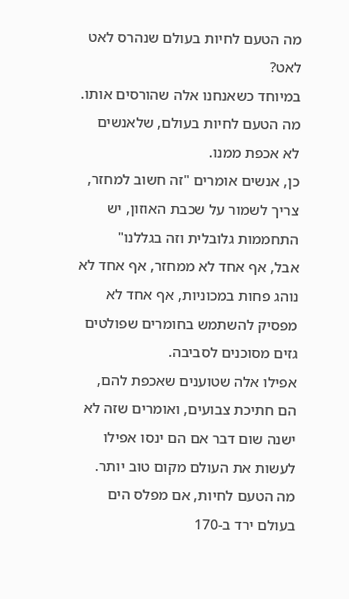מה הטעם לחיות בעולם שנהרס לאט לאט?
במיוחד כשאנחנו אלה שהורסים אותו.
מה הטעם לחיות בעולם, שלאנשים לא אכפת ממנו.
כן, אנשים אומרים "זה חשוב למחזר, צריך לשמור על שכבת האוזון, יש התחממות גלובלית וזה בגללנו"
אבל, אף אחד לא ממחזר, אף אחד לא נוהג פחות במכוניות, אף אחד לא מפסיק להשתמש בחומרים שפולטים גזים מסוכנים לסביבה.
אפילו אלה שטוענים שאכפת להם, הם חתיכת צבועים, ואומרים שזה לא ישנה שום דבר אם הם ינסו אפילו לעשות את העולם מקום טוב יותר.
מה הטעם לחיות, אם מפלס הים בעולם ירד ב-170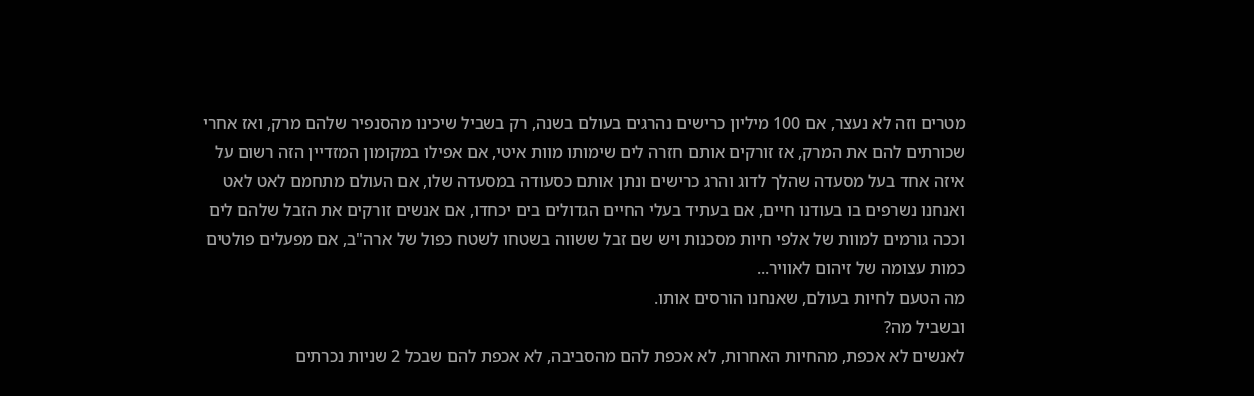מטרים וזה לא נעצר, אם 100 מיליון כרישים נהרגים בעולם בשנה, רק בשביל שיכינו מהסנפיר שלהם מרק, ואז אחרי שכורתים להם את המרק, אז זורקים אותם חזרה לים שימותו מוות איטי, אם אפילו במקומון המזדיין הזה רשום על איזה אחד בעל מסעדה שהלך לדוג והרג כרישים ונתן אותם כסעודה במסעדה שלו, אם העולם מתחמם לאט לאט ואנחנו נשרפים בו בעודנו חיים, אם בעתיד בעלי החיים הגדולים בים יכחדו, אם אנשים זורקים את הזבל שלהם לים וככה גורמים למוות של אלפי חיות מסכנות ויש שם זבל ששווה בשטחו לשטח כפול של ארה"ב, אם מפעלים פולטים כמות עצומה של זיהום לאוויר...
מה הטעם לחיות בעולם, שאנחנו הורסים אותו.
ובשביל מה?
לאנשים לא אכפת, מהחיות האחרות, לא אכפת להם מהסביבה, לא אכפת להם שבכל 2 שניות נכרתים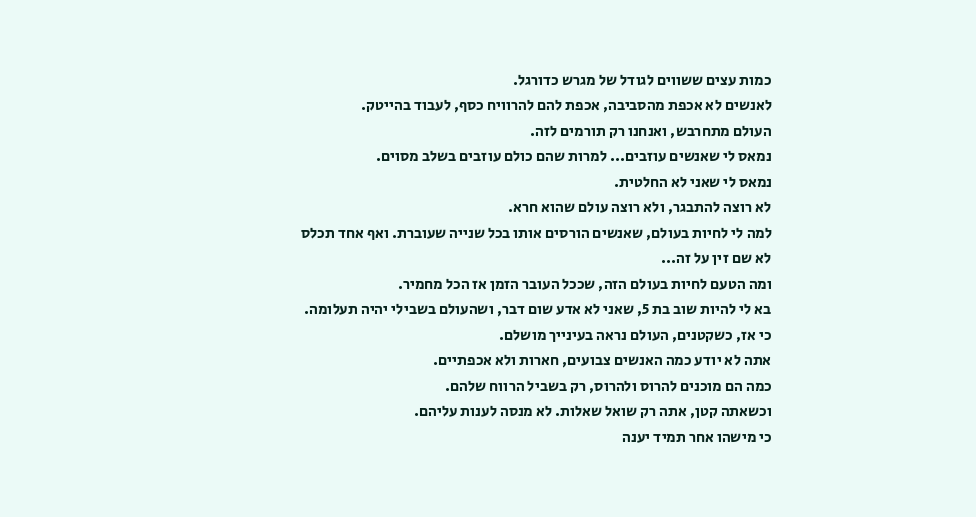כמות עצים ששווים לגודל של מגרש כדורגל.
לאנשים לא אכפת מהסביבה, אכפת להם להרוויח כסף, לעבוד בהייטק.
העולם מתחרבש, ואנחנו רק תורמים לזה.
נמאס לי שאנשים עוזבים... למרות שהם כולם עוזבים בשלב מסוים.
נמאס לי שאני לא החלטית.
לא רוצה להתבגר, ולא רוצה עולם שהוא חרא.
למה לי לחיות בעולם, שאנשים הורסים אותו בכל שנייה שעוברת. ואף אחד תכלס לא שם זין על זה...
ומה הטעם לחיות בעולם הזה, שככל העובר הזמן אז הכל מחמיר.
בא לי להיות שוב בת 5, שאני לא אדע שום דבר, ושהעולם בשבילי יהיה תעלומה.
כי אז, כשקטנים, העולם נראה בעינייך מושלם.
אתה לא יודע כמה האנשים צבועים, חארות ולא אכפתיים.
כמה הם מוכנים להרוס ולהרוס, רק בשביל הרווח שלהם.
וכשאתה קטן, אתה רק שואל שאלות. לא מנסה לענות עליהם.
כי מישהו אחר תמיד יענה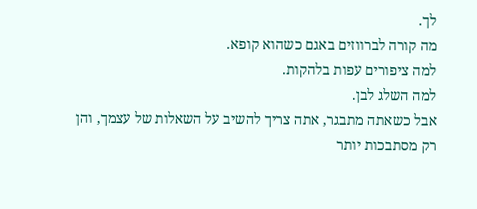לך.
מה קורה לברווזים באגם כשהוא קופא.
למה ציפורים עפות בלהקות.
למה השלג לבן.
אבל כשאתה מתבגר, אתה צריך להשיב על השאלות של עצמך, והן רק מסתבכות יותר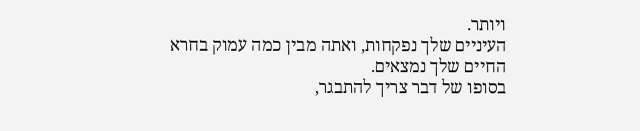ויותר.
העיניים שלך נפקחות, ואתה מבין כמה עמוק בחרא החיים שלך נמצאים.
בסופו של דבר צריך להתבגר,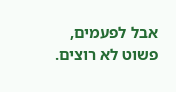אבל לפעמים, פשוט לא רוצים.